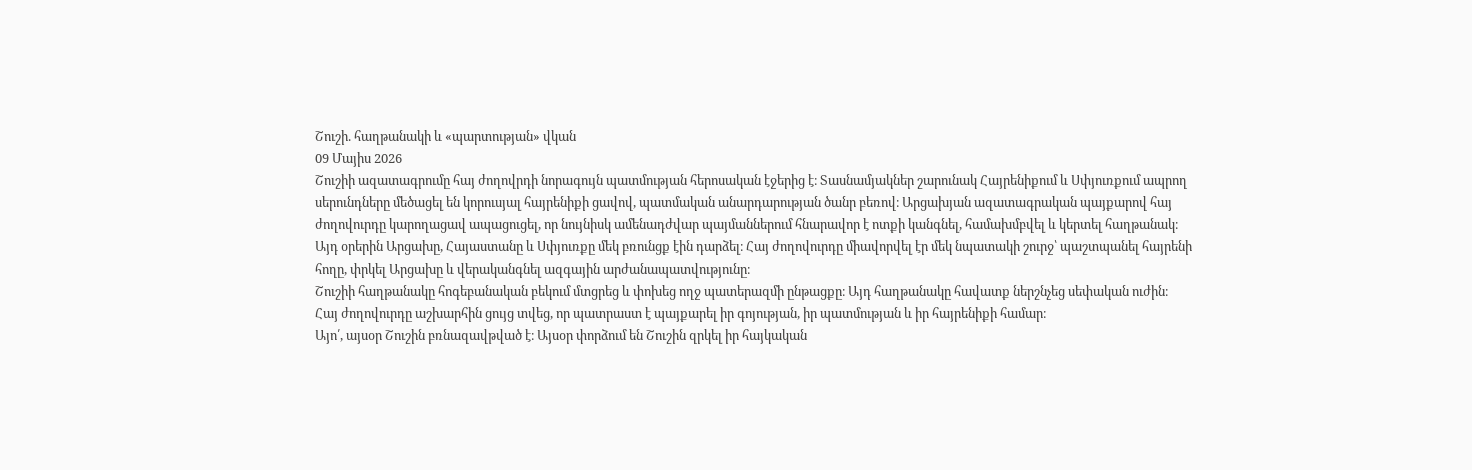Շուշի. հաղթանակի և «պարտության» վկան
09 Մայիս 2026
Շուշիի ազատագրումը հայ ժողովրդի նորագույն պատմության հերոսական էջերից է։ Տասնամյակներ շարունակ Հայրենիքում և Սփյուռքում ապրող սերունդները մեծացել են կորուսյալ հայրենիքի ցավով, պատմական անարդարության ծանր բեռով։ Արցախյան ազատագրական պայքարով հայ ժողովուրդը կարողացավ ապացուցել, որ նույնիսկ ամենադժվար պայմաններում հնարավոր է ոտքի կանգնել, համախմբվել և կերտել հաղթանակ։
Այդ օրերին Արցախը, Հայաստանը և Սփյուռքը մեկ բռունցք էին դարձել։ Հայ ժողովուրդը միավորվել էր մեկ նպատակի շուրջ՝ պաշտպանել հայրենի հողը, փրկել Արցախը և վերականգնել ազգային արժանապատվությունը։
Շուշիի հաղթանակը հոգեբանական բեկում մտցրեց և փոխեց ողջ պատերազմի ընթացքը։ Այդ հաղթանակը հավատք ներշնչեց սեփական ուժին։ Հայ ժողովուրդը աշխարհին ցույց տվեց, որ պատրաստ է պայքարել իր գոյության, իր պատմության և իր հայրենիքի համար։
Այո՛, այսօր Շուշին բռնազավթված է։ Այսօր փորձում են Շուշին զրկել իր հայկական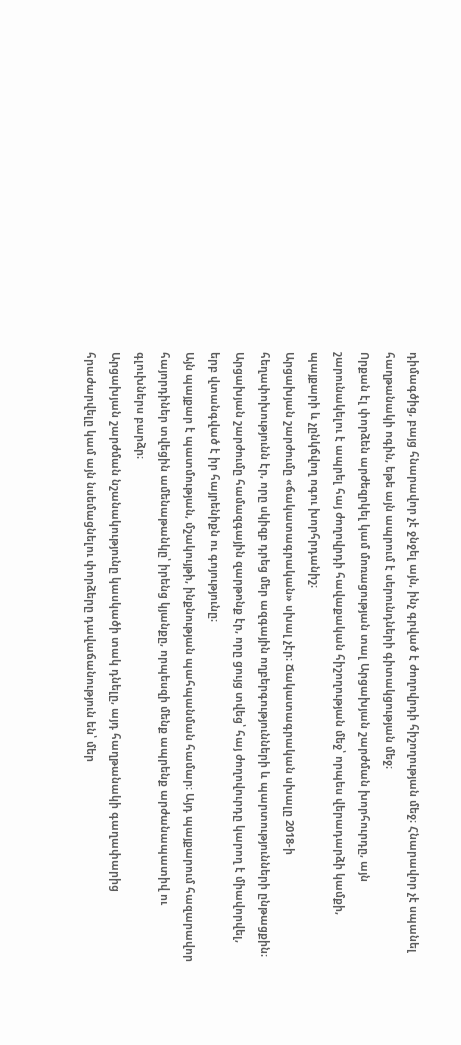դիմագծից, բայց հնարավոր չէ ջնջել այն, ինչ գրված է ժողովրդի հիշողության մեջ։ Հնարավոր չէ սպանել հաղթանակի ոգին, եթե այն ապրում է սերունդների գիտակցության մեջ։
Որքան էլ փորձեն արժեզրկել կամ մոռացության տալ Արցախյան շարժման խորհուրդը, այն շարունակելու է ապրել հայ ժողովրդի հավաքական հիշողության մեջ՝ որպես վերադարձի կամքի, պայքարի և չընկճվող ոգու խորհրդանիշ։
Արցախյան շարժումը «ճակատագրական» սխալ չէր։ Ճակատագրական սխալը 2018-ի հեղափոխությունն էր, որը սկիզբ դրեց մեր ազգային ողբերգությունների և պարտությունների ընթացքին։
Արցախյան շարժումը համազգային զարթոնք էր, որը ցույց տվեց՝ հայ ժողովուրդը կարող է միավորվել, երբ վտանգված է իր հայրենիքն ու գոյությունը։
Այն պայքար է պատմության, մշակույթի, ինքնության պահպանման համար։ Այդ պայքարում հազարավոր հայորդիներ տվեցին ամենաթանկը՝ իրենց կյանքը, որպեսզի մենք ապրենք արժանապատիվ ու գլուխներս բարձր։
Արցախյան շարժման նշանակությունը կասկածի տակ դնելը, այդ հաղթանակի գաղափարից հրաժարվելը կամ այն նսեմացնելու փորձերը դավաճանություն են՝ մեր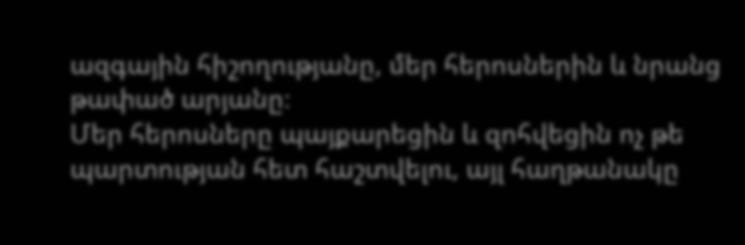ազգային հիշողությանը, մեր հերոսներին և նրանց թափած արյանը։
Մեր հերոսները պայքարեցին և զոհվեցին ոչ թե պարտության հետ հաշտվելու, այլ հաղթանակը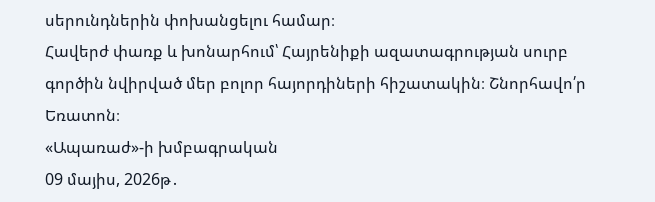սերունդներին փոխանցելու համար։
Հավերժ փառք և խոնարհում՝ Հայրենիքի ազատագրության սուրբ գործին նվիրված մեր բոլոր հայորդիների հիշատակին։ Շնորհավո՛ր Եռատոն։
«Ապառաժ»-ի խմբագրական
09 մայիս, 2026թ․